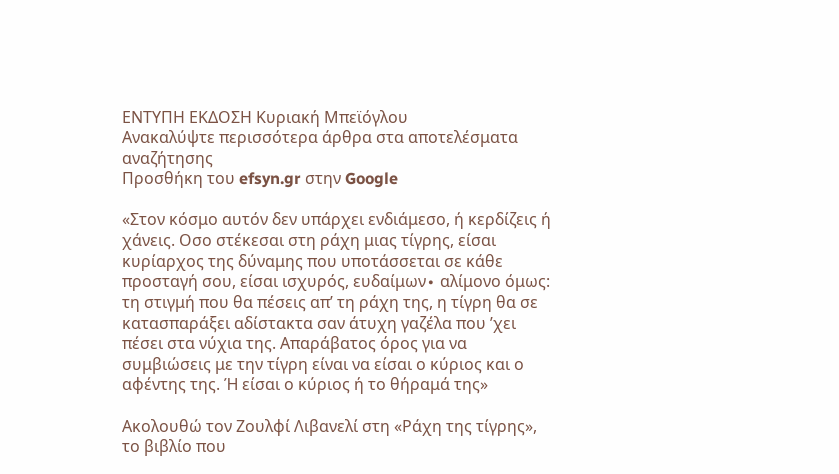ΕΝΤΥΠΗ ΕΚΔΟΣΗ Κυριακή Μπεϊόγλου
Ανακαλύψτε περισσότερα άρθρα στα αποτελέσματα αναζήτησης
Προσθήκη του efsyn.gr στην Google

«Στον κόσμο αυτόν δεν υπάρχει ενδιάμεσο, ή κερδίζεις ή χάνεις. Οσο στέκεσαι στη ράχη μιας τίγρης, είσαι κυρίαρχος της δύναμης που υποτάσσεται σε κάθε προσταγή σου, είσαι ισχυρός, ευδαίμων∙ αλίμονο όμως: τη στιγμή που θα πέσεις απ’ τη ράχη της, η τίγρη θα σε κατασπαράξει αδίστακτα σαν άτυχη γαζέλα που ’χει πέσει στα νύχια της. Απαράβατος όρος για να συμβιώσεις με την τίγρη είναι να είσαι ο κύριος και ο αφέντης της. Ή είσαι ο κύριος ή το θήραμά της»

Ακολουθώ τον Ζουλφί Λιβανελί στη «Ράχη της τίγρης», το βιβλίο που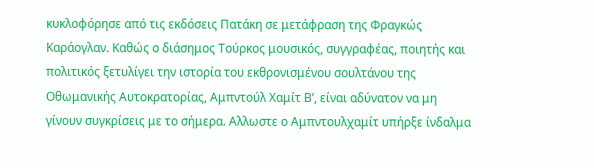κυκλοφόρησε από τις εκδόσεις Πατάκη σε μετάφραση της Φραγκώς Καράογλαν. Καθώς ο διάσημος Τούρκος μουσικός, συγγραφέας, ποιητής και πολιτικός ξετυλίγει την ιστορία του εκθρονισμένου σουλτάνου της Οθωμανικής Αυτοκρατορίας, Αμπντούλ Χαμίτ Β’, είναι αδύνατον να μη γίνουν συγκρίσεις με το σήμερα. Αλλωστε ο Αμπντουλχαμίτ υπήρξε ίνδαλμα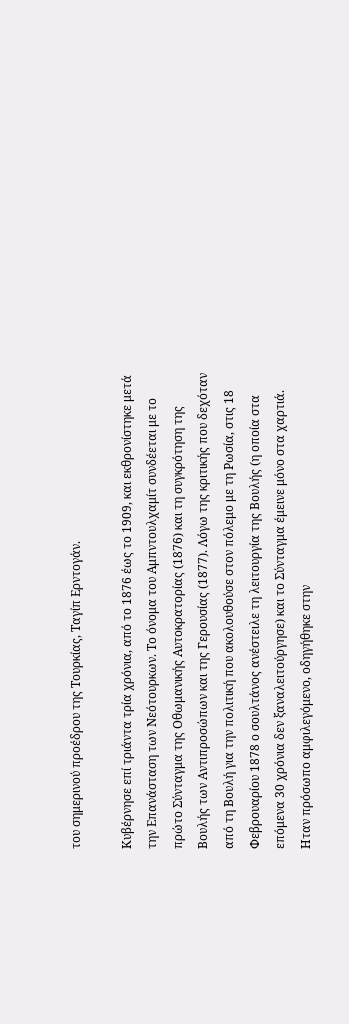του σημερινού προέδρου της Τουρκίας, Ταγίπ Ερντογάν.

Κυβέρνησε επί τριάντα τρία χρόνια, από το 1876 έως το 1909, και εκθρονίστηκε μετά την Επανάσταση των Νεότουρκων. Το όνομα του Αμπντουλχαμίτ συνδέεται με το πρώτο Σύνταγμα της Οθωμανικής Αυτοκρατορίας (1876) και τη συγκρότηση της Βουλής των Αντιπροσώπων και της Γερουσίας (1877). Λόγω της κριτικής που δεχόταν από τη Βουλή για την πολιτική που ακολουθούσε στον πόλεμο με τη Ρωσία, στις 18 Φεβρουαρίου 1878 ο σουλτάνος ανέστειλε τη λειτουργία της Βουλής (η οποία στα επόμενα 30 χρόνια δεν ξαναλειτούργησε) και το Σύνταγμα έμεινε μόνο στα χαρτιά. Ηταν πρόσωπο αμφιλεγόμενο, οδηγήθηκε στην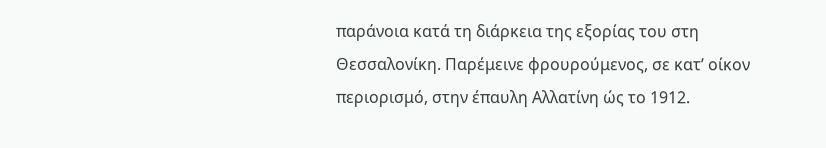παράνοια κατά τη διάρκεια της εξορίας του στη Θεσσαλονίκη. Παρέμεινε φρουρούμενος, σε κατ’ οίκον περιορισμό, στην έπαυλη Αλλατίνη ώς το 1912.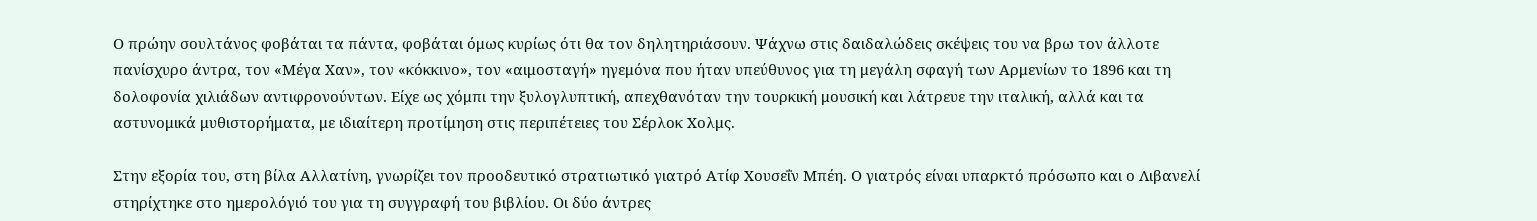Ο πρώην σουλτάνος φοβάται τα πάντα, φοβάται όμως κυρίως ότι θα τον δηλητηριάσουν. Ψάχνω στις δαιδαλώδεις σκέψεις του να βρω τον άλλοτε πανίσχυρο άντρα, τον «Μέγα Χαν», τον «κόκκινο», τον «αιμοσταγή» ηγεμόνα που ήταν υπεύθυνος για τη μεγάλη σφαγή των Αρμενίων το 1896 και τη δολοφονία χιλιάδων αντιφρονούντων. Είχε ως χόμπι την ξυλογλυπτική, απεχθανόταν την τουρκική μουσική και λάτρευε την ιταλική, αλλά και τα αστυνομικά μυθιστορήματα, με ιδιαίτερη προτίμηση στις περιπέτειες του Σέρλοκ Χολμς.

Στην εξορία του, στη βίλα Αλλατίνη, γνωρίζει τον προοδευτικό στρατιωτικό γιατρό Ατίφ Χουσεΐν Μπέη. Ο γιατρός είναι υπαρκτό πρόσωπο και ο Λιβανελί στηρίχτηκε στο ημερολόγιό του για τη συγγραφή του βιβλίου. Οι δύο άντρες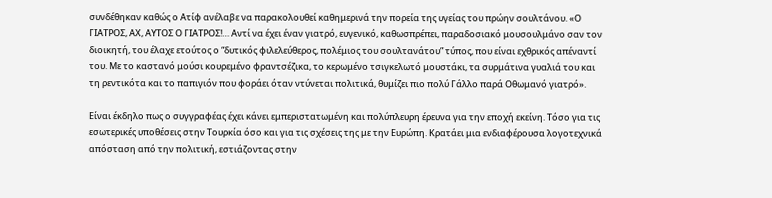συνδέθηκαν καθώς ο Ατίφ ανέλαβε να παρακολουθεί καθημερινά την πορεία της υγείας του πρώην σουλτάνου. «Ο ΓΙΑΤΡΟΣ, ΑΧ, ΑΥΤΟΣ Ο ΓΙΑΤΡΟΣ!… Αντί να έχει έναν γιατρό, ευγενικό, καθωσπρέπει, παραδοσιακό μουσουλμάνο σαν τον διοικητή, του έλαχε ετούτος ο “δυτικός φιλελεύθερος, πολέμιος του σουλτανάτου” τύπος, που είναι εχθρικός απέναντί του. Με το καστανό μούσι κουρεμένο φραντσέζικα, το κερωμένο τσιγκελωτό μουστάκι, τα συρμάτινα γυαλιά του και τη ρεντικότα και το παπιγιόν που φοράει όταν ντύνεται πολιτικά, θυμίζει πιο πολύ Γάλλο παρά Οθωμανό γιατρό».

Είναι έκδηλο πως ο συγγραφέας έχει κάνει εμπεριστατωμένη και πολύπλευρη έρευνα για την εποχή εκείνη. Τόσο για τις εσωτερικές υποθέσεις στην Τουρκία όσο και για τις σχέσεις της με την Ευρώπη. Κρατάει μια ενδιαφέρουσα λογοτεχνικά απόσταση από την πολιτική, εστιάζοντας στην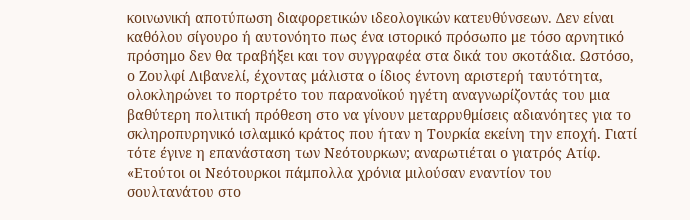κοινωνική αποτύπωση διαφορετικών ιδεολογικών κατευθύνσεων. Δεν είναι καθόλου σίγουρο ή αυτονόητο πως ένα ιστορικό πρόσωπο με τόσο αρνητικό πρόσημο δεν θα τραβήξει και τον συγγραφέα στα δικά του σκοτάδια. Ωστόσο, ο Ζουλφί Λιβανελί, έχοντας μάλιστα ο ίδιος έντονη αριστερή ταυτότητα, ολοκληρώνει το πορτρέτο του παρανοϊκού ηγέτη αναγνωρίζοντάς του μια βαθύτερη πολιτική πρόθεση στο να γίνουν μεταρρυθμίσεις αδιανόητες για το σκληροπυρηνικό ισλαμικό κράτος που ήταν η Τουρκία εκείνη την εποχή. Γιατί τότε έγινε η επανάσταση των Νεότουρκων; αναρωτιέται ο γιατρός Ατίφ. «Ετούτοι οι Νεότουρκοι πάμπολλα χρόνια μιλούσαν εναντίον του σουλτανάτου στο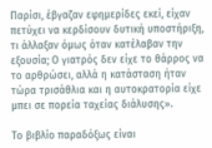Παρίσι, έβγαζαν εφημερίδες εκεί, είχαν πετύχει να κερδίσουν δυτική υποστήριξη, τι άλλαξαν όμως όταν κατέλαβαν την εξουσία; Ο γιατρός δεν είχε το θάρρος να το αρθρώσει, αλλά η κατάσταση ήταν τώρα τρισάθλια και η αυτοκρατορία είχε μπει σε πορεία ταχείας διάλυσης».

Το βιβλίο παραδόξως είναι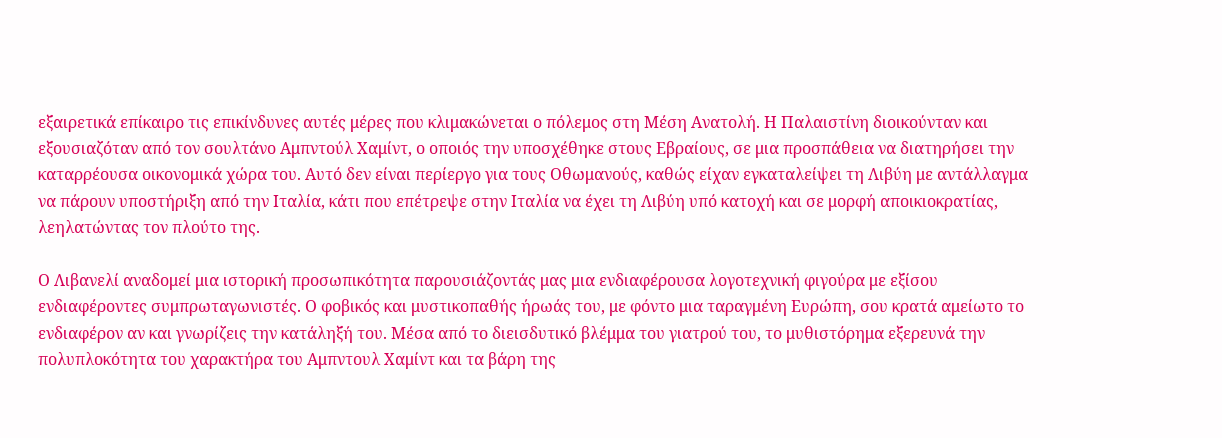εξαιρετικά επίκαιρο τις επικίνδυνες αυτές μέρες που κλιμακώνεται ο πόλεμος στη Μέση Ανατολή. Η Παλαιστίνη διοικούνταν και εξουσιαζόταν από τον σουλτάνο Αμπντούλ Χαμίντ, ο οποιός την υποσχέθηκε στους Εβραίους, σε μια προσπάθεια να διατηρήσει την καταρρέουσα οικονομικά χώρα του. Αυτό δεν είναι περίεργο για τους Οθωμανούς, καθώς είχαν εγκαταλείψει τη Λιβύη με αντάλλαγμα να πάρουν υποστήριξη από την Ιταλία, κάτι που επέτρεψε στην Ιταλία να έχει τη Λιβύη υπό κατοχή και σε μορφή αποικιοκρατίας, λεηλατώντας τον πλούτο της.

Ο Λιβανελί αναδομεί μια ιστορική προσωπικότητα παρουσιάζοντάς μας μια ενδιαφέρουσα λογοτεχνική φιγούρα με εξίσου ενδιαφέροντες συμπρωταγωνιστές. Ο φοβικός και μυστικοπαθής ήρωάς του, με φόντο μια ταραγμένη Ευρώπη, σου κρατά αμείωτο το ενδιαφέρον αν και γνωρίζεις την κατάληξή του. Μέσα από το διεισδυτικό βλέμμα του γιατρού του, το μυθιστόρημα εξερευνά την πολυπλοκότητα του χαρακτήρα του Αμπντουλ Χαμίντ και τα βάρη της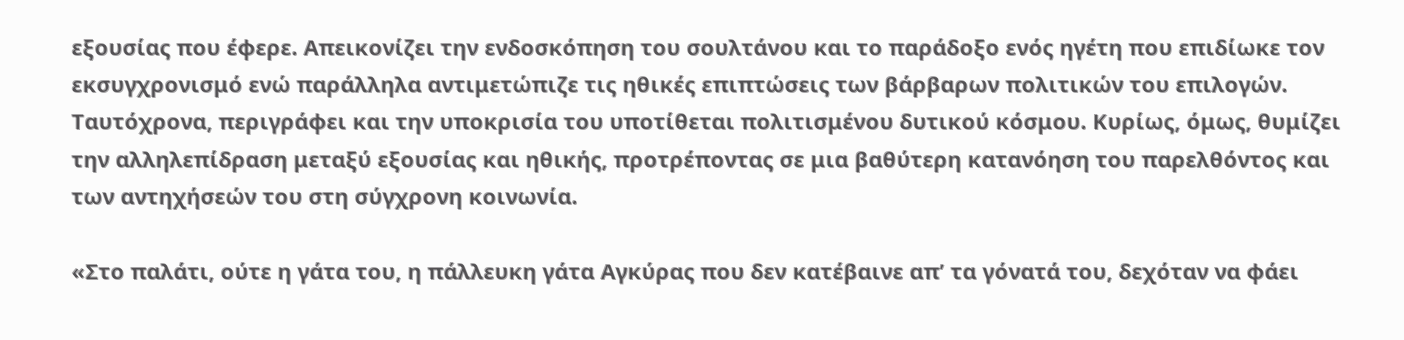εξουσίας που έφερε. Απεικονίζει την ενδοσκόπηση του σουλτάνου και το παράδοξο ενός ηγέτη που επιδίωκε τον εκσυγχρονισμό ενώ παράλληλα αντιμετώπιζε τις ηθικές επιπτώσεις των βάρβαρων πολιτικών του επιλογών. Ταυτόχρονα, περιγράφει και την υποκρισία του υποτίθεται πολιτισμένου δυτικού κόσμου. Κυρίως, όμως, θυμίζει την αλληλεπίδραση μεταξύ εξουσίας και ηθικής, προτρέποντας σε μια βαθύτερη κατανόηση του παρελθόντος και των αντηχήσεών του στη σύγχρονη κοινωνία.

«Στο παλάτι, ούτε η γάτα του, η πάλλευκη γάτα Αγκύρας που δεν κατέβαινε απ’ τα γόνατά του, δεχόταν να φάει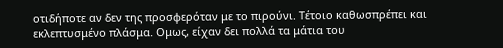οτιδήποτε αν δεν της προσφερόταν με το πιρούνι. Τέτοιο καθωσπρέπει και εκλεπτυσμένο πλάσμα. Ομως, είχαν δει πολλά τα μάτια του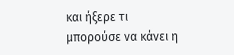και ήξερε τι μπορούσε να κάνει η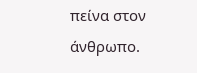πείνα στον άνθρωπο.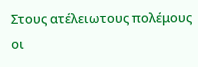Στους ατέλειωτους πολέμους οι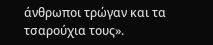άνθρωποι τρώγαν και τα τσαρούχια τους».